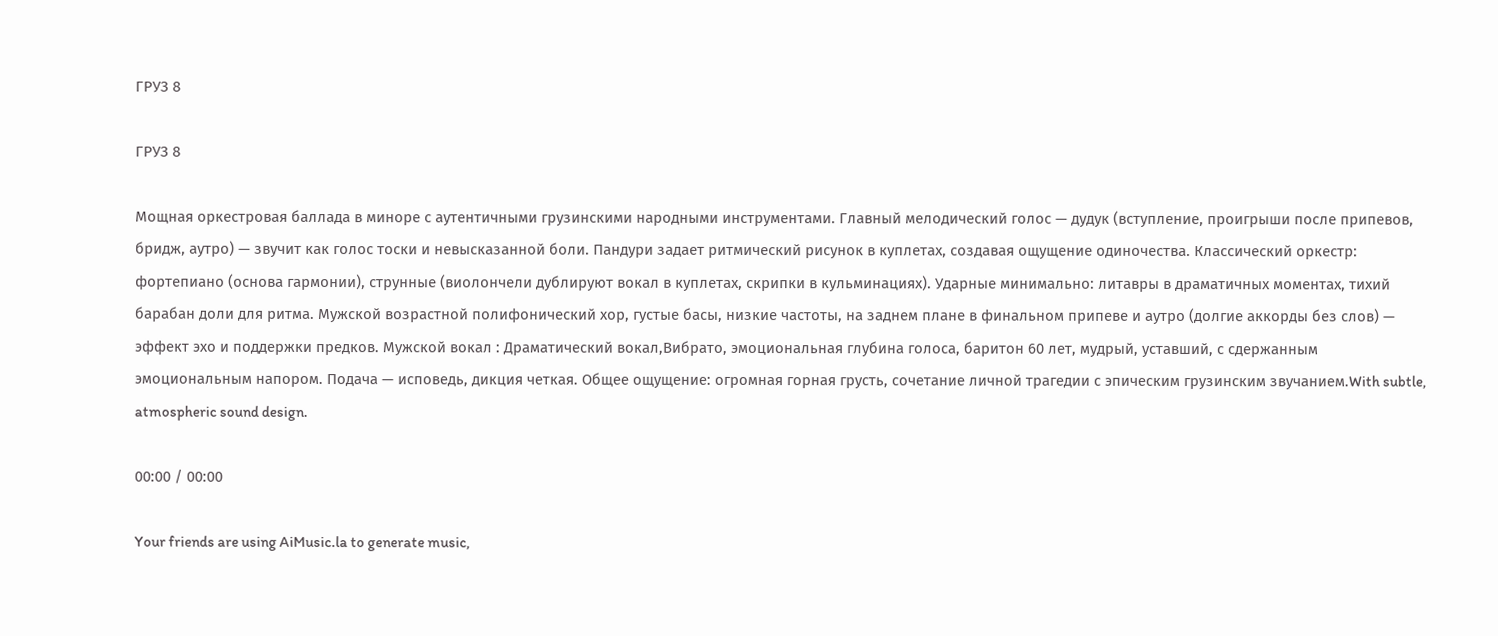ГРУЗ 8

ГРУЗ 8

Мощная оркестровая баллада в миноре с аутентичными грузинскими народными инструментами. Главный мелодический голос — дудук (вступление, проигрыши после припевов, бридж, аутро) — звучит как голос тоски и невысказанной боли. Пандури задает ритмический рисунок в куплетах, создавая ощущение одиночества. Классический оркестр: фортепиано (основа гармонии), струнные (виолончели дублируют вокал в куплетах, скрипки в кульминациях). Ударные минимально: литавры в драматичных моментах, тихий барабан доли для ритма. Мужской возрастной полифонический хор, густые басы, низкие частоты, на заднем плане в финальном припеве и аутро (долгие аккорды без слов) — эффект эхо и поддержки предков. Мужской вокал : Драматический вокал,Вибрато, эмоциональная глубина голоса, баритон 60 лет, мудрый, уставший, с сдержанным эмоциональным напором. Подача — исповедь, дикция четкая. Общее ощущение: огромная горная грусть, сочетание личной трагедии с эпическим грузинским звучанием.With subtle, atmospheric sound design.

00:00 / 00:00

Your friends are using AiMusic.la to generate music,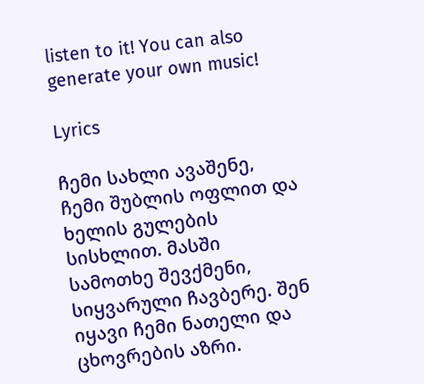listen to it! You can also generate your own music!

Lyrics

ჩემი სახლი ავაშენე, ჩემი შუბლის ოფლით და ხელის გულების სისხლით. მასში სამოთხე შევქმენი, სიყვარული ჩავბერე. შენ იყავი ჩემი ნათელი და ცხოვრების აზრი.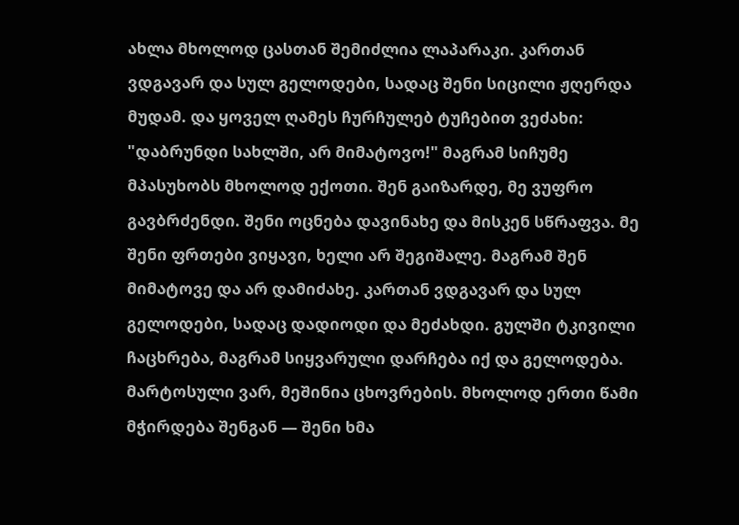ახლა მხოლოდ ცასთან შემიძლია ლაპარაკი. კართან ვდგავარ და სულ გელოდები, სადაც შენი სიცილი ჟღერდა მუდამ. და ყოველ ღამეს ჩურჩულებ ტუჩებით ვეძახი: "დაბრუნდი სახლში, არ მიმატოვო!" მაგრამ სიჩუმე მპასუხობს მხოლოდ ექოთი. შენ გაიზარდე, მე ვუფრო გავბრძენდი. შენი ოცნება დავინახე და მისკენ სწრაფვა. მე შენი ფრთები ვიყავი, ხელი არ შეგიშალე. მაგრამ შენ მიმატოვე და არ დამიძახე. კართან ვდგავარ და სულ გელოდები, სადაც დადიოდი და მეძახდი. გულში ტკივილი ჩაცხრება, მაგრამ სიყვარული დარჩება იქ და გელოდება. მარტოსული ვარ, მეშინია ცხოვრების. მხოლოდ ერთი წამი მჭირდება შენგან — შენი ხმა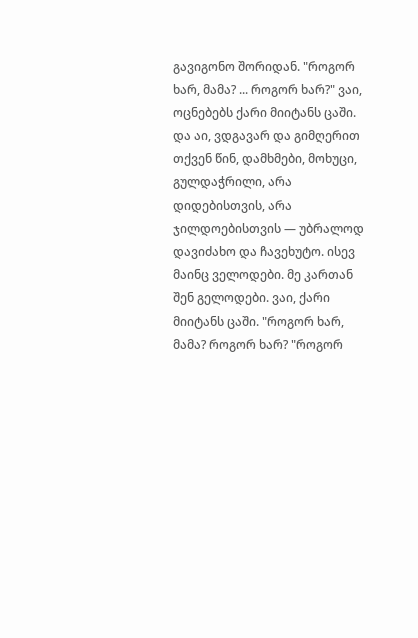გავიგონო შორიდან. "როგორ ხარ, მამა? ... როგორ ხარ?" ვაი, ოცნებებს ქარი მიიტანს ცაში. და აი, ვდგავარ და გიმღერით თქვენ წინ, დამხმები, მოხუცი, გულდაჭრილი, არა დიდებისთვის, არა ჯილდოებისთვის — უბრალოდ დავიძახო და ჩავეხუტო. ისევ მაინც ველოდები. მე კართან შენ გელოდები. ვაი, ქარი მიიტანს ცაში. "როგორ ხარ, მამა? როგორ ხარ? "როგორ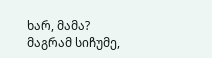ხარ, მამა? მაგრამ სიჩუმე,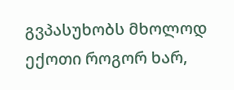გვპასუხობს მხოლოდ ექოთი როგორ ხარ,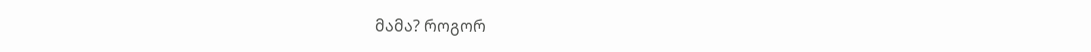მამა? როგორ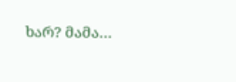ხარ? მამა…